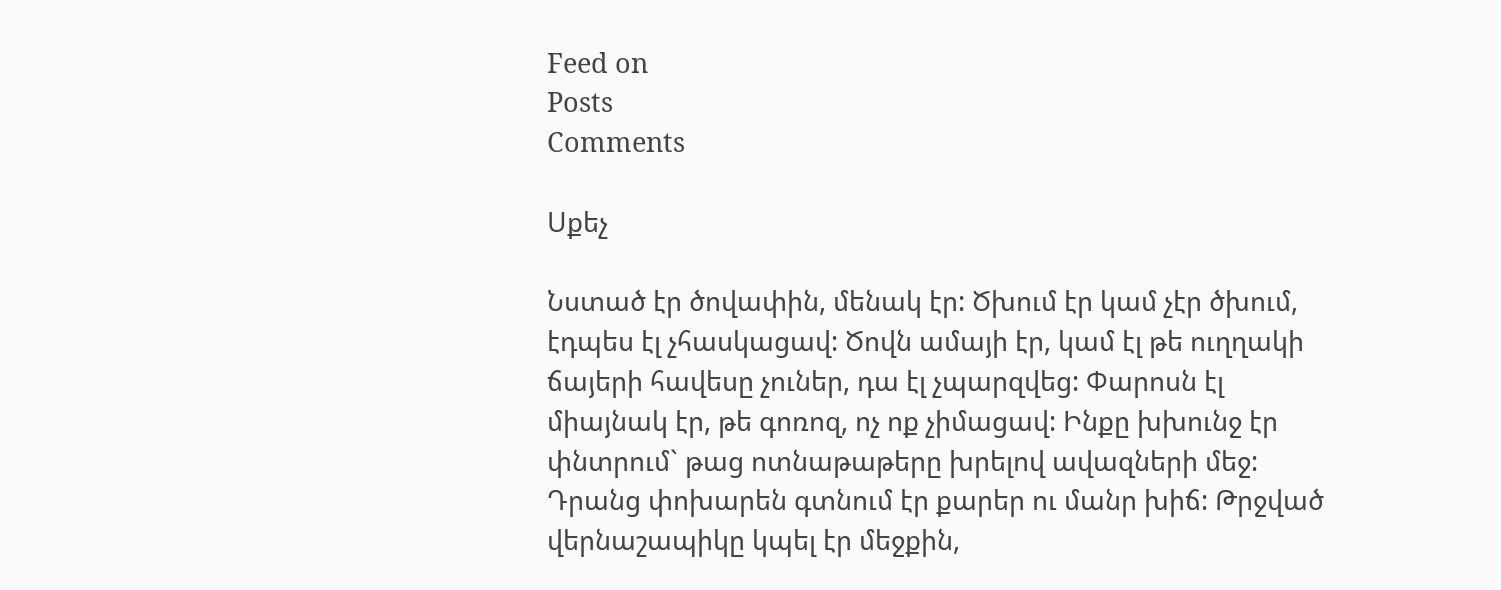Feed on
Posts
Comments

Սքեչ

Նստած էր ծովափին, մենակ էր: Ծխում էր կամ չէր ծխում, էդպես էլ չհասկացավ: Ծովն ամայի էր, կամ էլ թե ուղղակի ճայերի հավեսը չուներ, դա էլ չպարզվեց: Փարոսն էլ միայնակ էր, թե գոռոզ, ոչ ոք չիմացավ: Ինքը խխունջ էր փնտրում` թաց ոտնաթաթերը խրելով ավազների մեջ: Դրանց փոխարեն գտնում էր քարեր ու մանր խիճ: Թրջված վերնաշապիկը կպել էր մեջքին,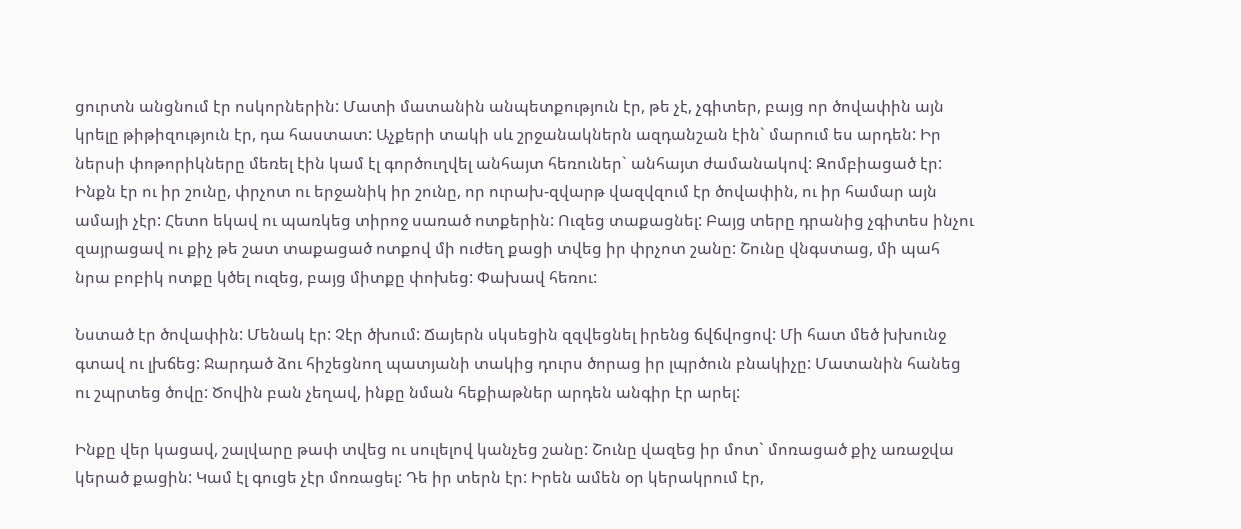ցուրտն անցնում էր ոսկորներին: Մատի մատանին անպետքություն էր, թե չէ, չգիտեր, բայց որ ծովափին այն կրելը թիթիզություն էր, դա հաստատ: Աչքերի տակի սև շրջանակներն ազդանշան էին` մարում ես արդեն: Իր ներսի փոթորիկները մեռել էին կամ էլ գործուղվել անհայտ հեռուներ` անհայտ ժամանակով: Զոմբիացած էր: Ինքն էր ու իր շունը, փրչոտ ու երջանիկ իր շունը, որ ուրախ-զվարթ վազվզում էր ծովափին, ու իր համար այն ամայի չէր: Հետո եկավ ու պառկեց տիրոջ սառած ոտքերին: Ուզեց տաքացնել: Բայց տերը դրանից չգիտես ինչու զայրացավ ու քիչ թե շատ տաքացած ոտքով մի ուժեղ քացի տվեց իր փրչոտ շանը: Շունը վնգստաց, մի պահ նրա բոբիկ ոտքը կծել ուզեց, բայց միտքը փոխեց: Փախավ հեռու:

Նստած էր ծովափին: Մենակ էր: Չէր ծխում: Ճայերն սկսեցին զզվեցնել իրենց ճվճվոցով: Մի հատ մեծ խխունջ գտավ ու լխճեց: Ջարդած ձու հիշեցնող պատյանի տակից դուրս ծորաց իր լպրծուն բնակիչը: Մատանին հանեց ու շպրտեց ծովը: Ծովին բան չեղավ, ինքը նման հեքիաթներ արդեն անգիր էր արել:

Ինքը վեր կացավ, շալվարը թափ տվեց ու սուլելով կանչեց շանը: Շունը վազեց իր մոտ` մոռացած քիչ առաջվա կերած քացին: Կամ էլ գուցե չէր մոռացել: Դե իր տերն էր: Իրեն ամեն օր կերակրում էր,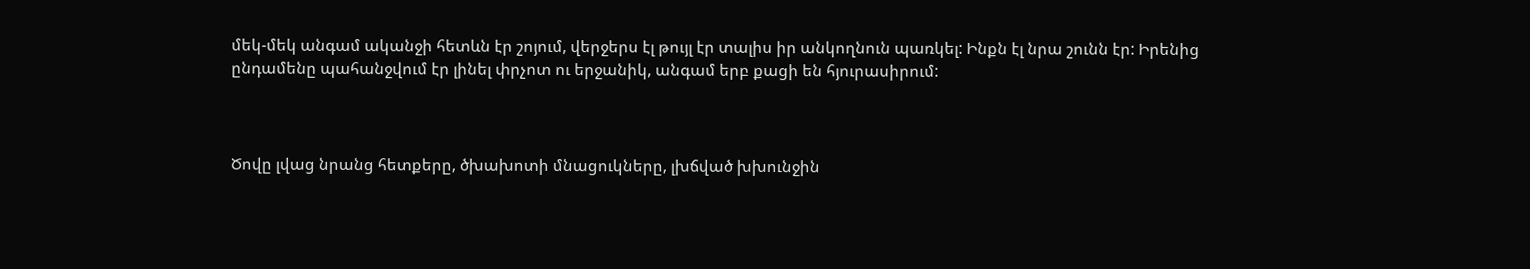մեկ-մեկ անգամ ականջի հետևն էր շոյում, վերջերս էլ թույլ էր տալիս իր անկողնուն պառկել: Ինքն էլ նրա շունն էր: Իրենից ընդամենը պահանջվում էր լինել փրչոտ ու երջանիկ, անգամ երբ քացի են հյուրասիրում:



Ծովը լվաց նրանց հետքերը, ծխախոտի մնացուկները, լխճված խխունջին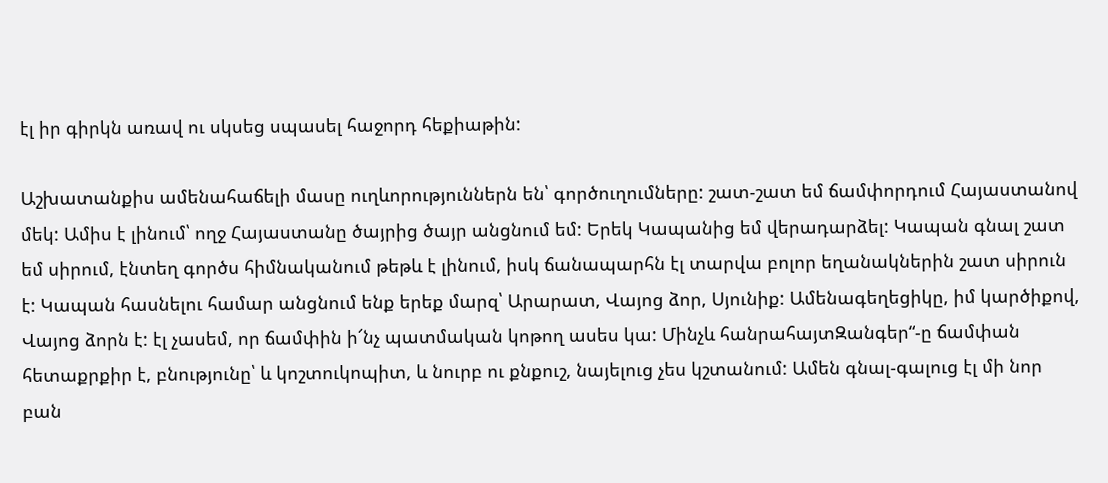էլ իր գիրկն առավ ու սկսեց սպասել հաջորդ հեքիաթին:

Աշխատանքիս ամենահաճելի մասը ուղևորություններն են՝ գործուղումները: շատ-շատ եմ ճամփորդում Հայաստանով մեկ: Ամիս է լինում՝ ողջ Հայաստանը ծայրից ծայր անցնում եմ: Երեկ Կապանից եմ վերադարձել: Կապան գնալ շատ եմ սիրում, էնտեղ գործս հիմնականում թեթև է լինում, իսկ ճանապարհն էլ տարվա բոլոր եղանակներին շատ սիրուն է: Կապան հասնելու համար անցնում ենք երեք մարզ՝ Արարատ, Վայոց ձոր, Սյունիք: Ամենագեղեցիկը, իմ կարծիքով, Վայոց ձորն է: էլ չասեմ, որ ճամփին ի՜նչ պատմական կոթող ասես կա: Մինչև հանրահայտԶանգեր“-ը ճամփան հետաքրքիր է, բնությունը՝ և կոշտուկոպիտ, և նուրբ ու քնքուշ, նայելուց չես կշտանում: Ամեն գնալ-գալուց էլ մի նոր բան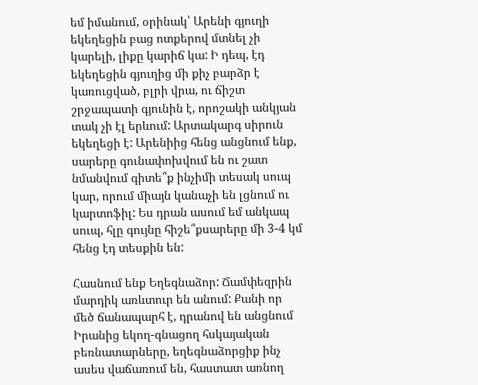եմ իմանում, օրինակ՝ Արենի գյուղի եկեղեցին բաց ոտքերով մտնել չի կարելի, լիքը կարիճ կա: Ի դեպ, էդ եկեղեցին գյուղից մի քիչ բարձր է կառուցված, բլրի վրա, ու ճիշտ շրջապատի գյունին է, որոշակի անկյան տակ չի էլ երևում: Արտակարգ սիրուն եկեղեցի է: Արենիից հենց անցնում ենք, սարերը գունափոխվում են ու շատ նմանվում գիտե՞ք ինչիմի տեսակ սուպ կար, որում միայն կանաչի են լցնում ու կարտոֆիլ: Ես դրան ասում եմ անկապ սուպ, հլը գույնը հիշե՞քսարերը մի 3-4 կմ հենց էդ տեսքին են:

Հասնում ենք Եղեգնաձոր: Ճամփեզրին մարդիկ առևտուր են անում: Քանի որ մեծ ճանապարհ է, դրանով են անցնում Իրանից եկող-գնացող հսկայական բեռնատարները, եղեգնաձորցիք ինչ ասես վաճառում են, հաստատ առնող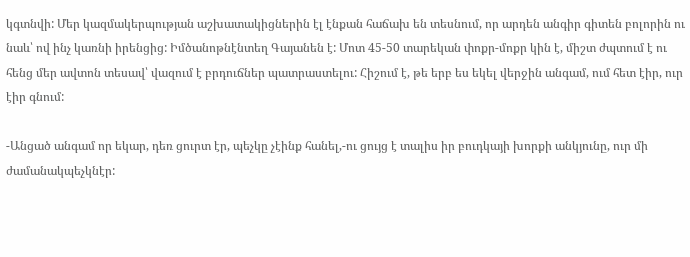կգտնվի: Մեր կազմակերպության աշխատակիցներին էլ էնքան հաճախ են տեսնում, որ արդեն անգիր գիտեն բոլորին ու նաև՝ ով ինչ կառնի իրենցից: Իմծանոթնէնտեղ Գայանեն է: Մոտ 45-50 տարեկան փոքր-մոքր կին է, միշտ ժպտում է ու հենց մեր ավտոն տեսավ՝ վազում է բրդուճներ պատրաստելու: Հիշում է, թե երբ ես եկել վերջին անգամ, ում հետ էիր, ուր էիր գնում:

-Անցած անգամ որ եկար, դեռ ցուրտ էր, պեչկը չէինք հանել,-ու ցույց է տալիս իր բուդկայի խորքի անկյունը, ուր մի ժամանակպեչկնէր: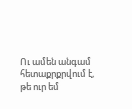Ու ամեն անգամ հետաքրքրվում է, թե ուր եմ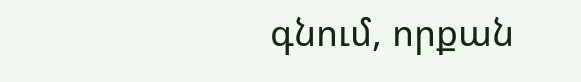գնում, որքան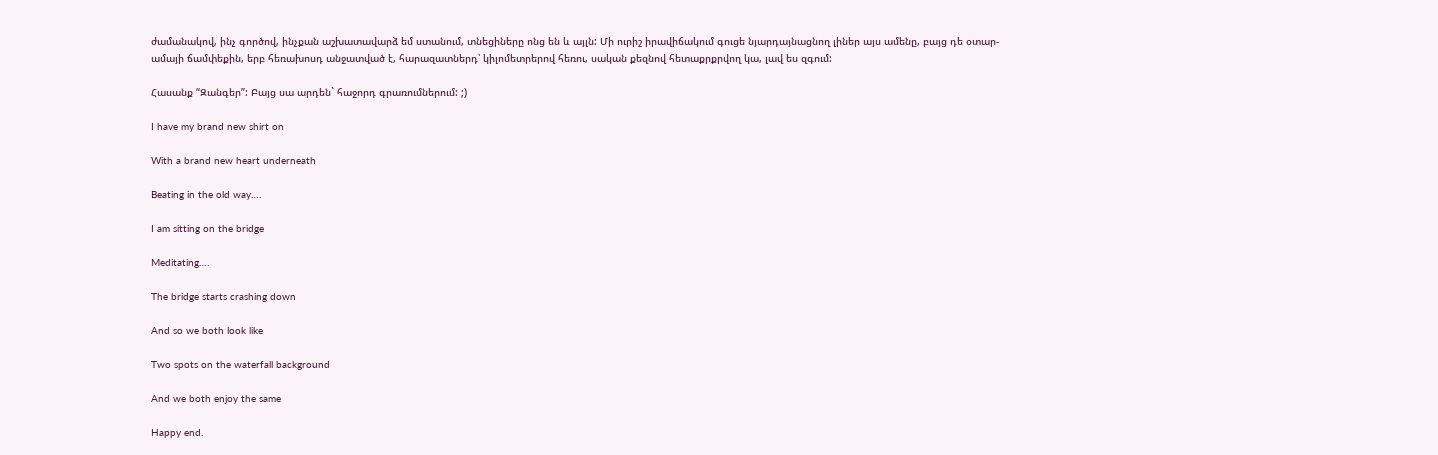ժամանակով, ինչ գործով, ինչքան աշխատավարձ եմ ստանում, տնեցիները ոնց են և այլն: Մի ուրիշ իրավիճակում գուցե նյարդայնացնող լիներ այս ամենը, բայց դե օտար-ամայի ճամփեքին, երբ հեռախոսդ անջատված է, հարազատներդ՝ կիլոմետրերով հեռու, սական քեզնով հետաքրքրվող կա, լավ ես զգում:

Հասանք “Զանգեր”: Բայց սա արդեն` հաջորդ գրառումներում: ;)

I have my brand new shirt on

With a brand new heart underneath

Beating in the old way….

I am sitting on the bridge

Meditating….

The bridge starts crashing down

And so we both look like

Two spots on the waterfall background

And we both enjoy the same

Happy end.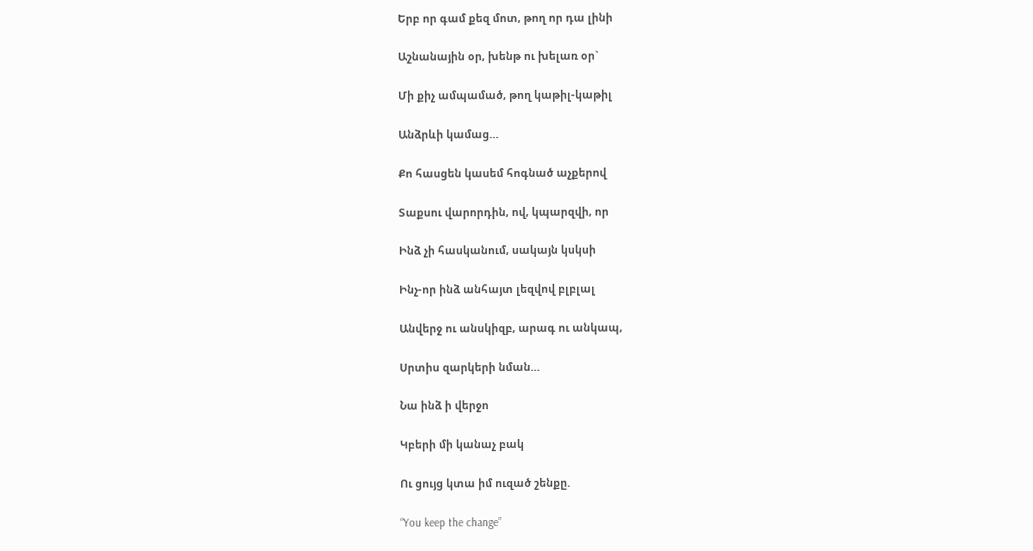Երբ որ գամ քեզ մոտ, թող որ դա լինի

Աշնանային օր, խենթ ու խելառ օր`

Մի քիչ ամպամած, թող կաթիլ-կաթիլ

Անձրևի կամաց…

Քո հասցեն կասեմ հոգնած աչքերով

Տաքսու վարորդին, ով, կպարզվի, որ

Ինձ չի հասկանում, սակայն կսկսի

Ինչ-որ ինձ անհայտ լեզվով բլբլալ

Անվերջ ու անսկիզբ, արագ ու անկապ,

Սրտիս զարկերի նման…

Նա ինձ ի վերջո

Կբերի մի կանաչ բակ

Ու ցույց կտա իմ ուզած շենքը.

“You keep the change”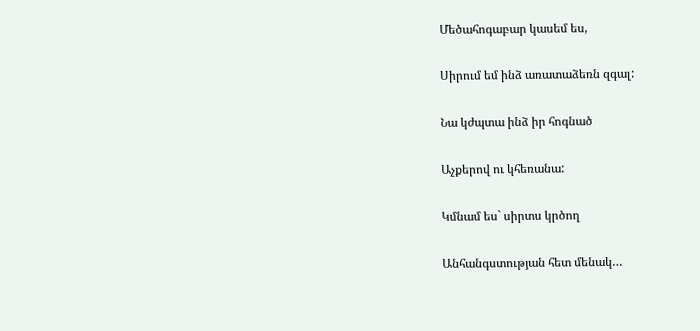Մեծահոգաբար կասեմ ես,

Սիրում եմ ինձ առատաձեռն զգալ:

Նա կժպտա ինձ իր հոգնած

Աչքերով ու կհեռանա:

Կմնամ ես` սիրտս կրծող

Անհանգստության հետ մենակ…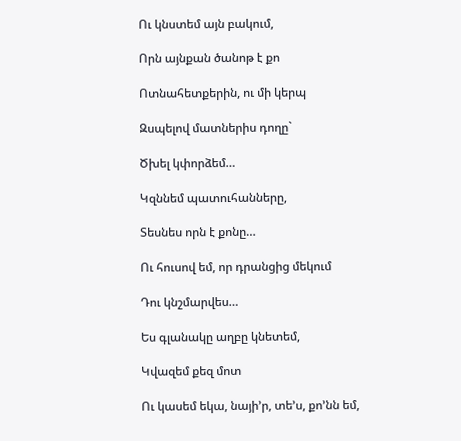Ու կնստեմ այն բակում,

Որն այնքան ծանոթ է քո

Ոտնահետքերին, ու մի կերպ

Զսպելով մատներիս դողը`

Ծխել կփորձեմ…

Կզննեմ պատուհանները,

Տեսնես որն է քոնը…

Ու հուսով եմ, որ դրանցից մեկում

Դու կնշմարվես…

Ես գլանակը աղբը կնետեմ,

Կվազեմ քեզ մոտ

Ու կասեմ եկա, նայի’ր, տե’ս, քո’նն եմ,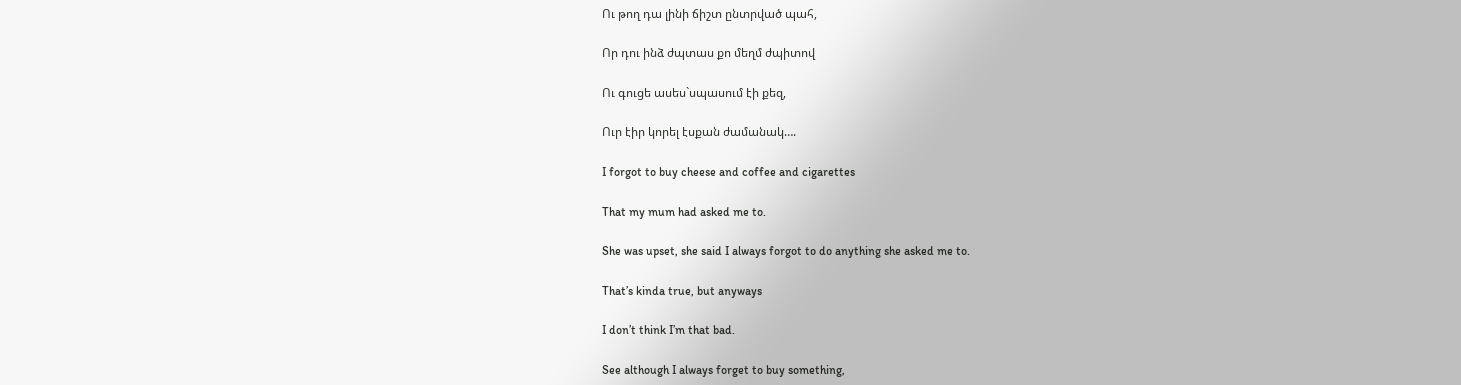Ու թող դա լինի ճիշտ ընտրված պահ,

Որ դու ինձ ժպտաս քո մեղմ ժպիտով

Ու գուցե ասես`սպասում էի քեզ,

Ուր էիր կորել էսքան ժամանակ….

I forgot to buy cheese and coffee and cigarettes

That my mum had asked me to.

She was upset, she said I always forgot to do anything she asked me to.

That’s kinda true, but anyways

I don’t think I’m that bad.

See although I always forget to buy something,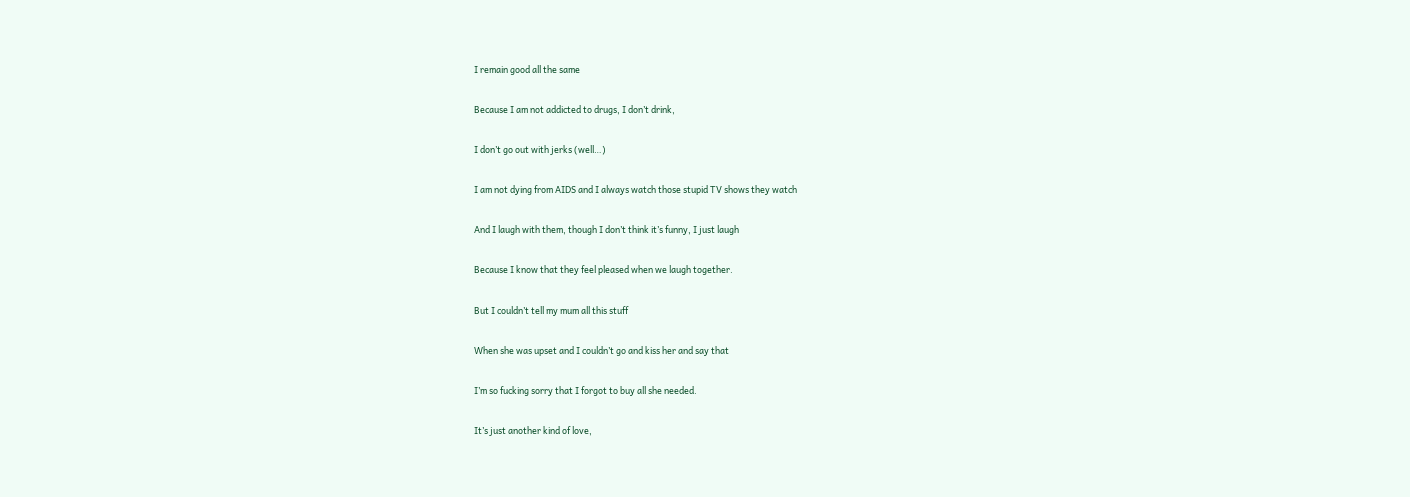I remain good all the same

Because I am not addicted to drugs, I don’t drink,

I don’t go out with jerks (well…)

I am not dying from AIDS and I always watch those stupid TV shows they watch

And I laugh with them, though I don’t think it’s funny, I just laugh

Because I know that they feel pleased when we laugh together.

But I couldn’t tell my mum all this stuff

When she was upset and I couldn’t go and kiss her and say that

I’m so fucking sorry that I forgot to buy all she needed.

It’s just another kind of love,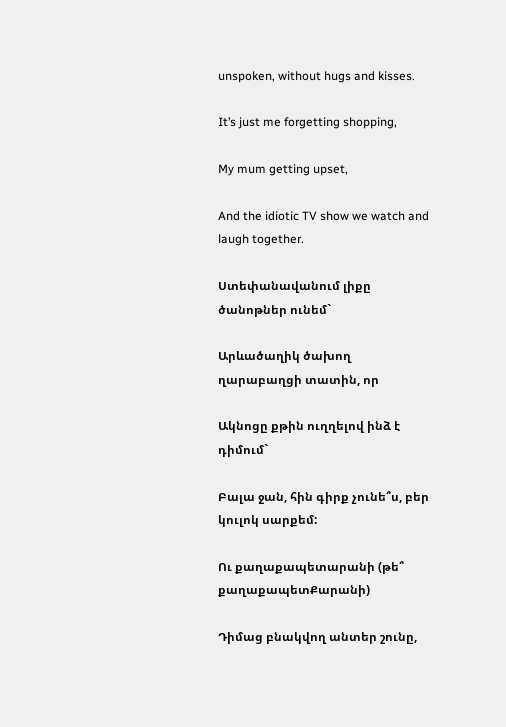unspoken, without hugs and kisses.

It’s just me forgetting shopping,

My mum getting upset,

And the idiotic TV show we watch and laugh together.

Ստեփանավանում լիքը ծանոթներ ունեմ`

Արևածաղիկ ծախող ղարաբաղցի տատին, որ

Ակնոցը քթին ուղղելով ինձ է դիմում`

Բալա ջան, հին գիրք չունե՞ս, բեր կուլոկ սարքեմ:

Ու քաղաքապետարանի (թե՞ քաղաքապետՔարանի)

Դիմաց բնակվող անտեր շունը,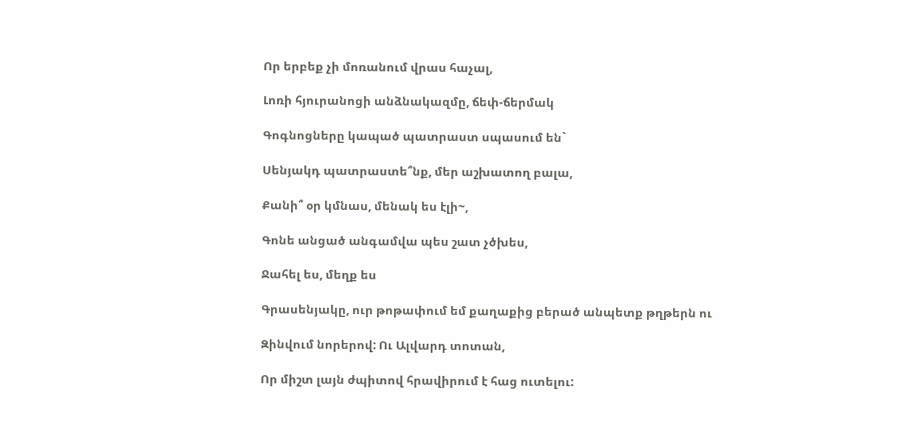Որ երբեք չի մոռանում վրաս հաչալ,

Լոռի հյուրանոցի անձնակազմը, ճեփ-ճերմակ

Գոգնոցները կապած պատրաստ սպասում են`

Սենյակդ պատրաստե՞նք, մեր աշխատող բալա,

Քանի՞ օր կմնաս, մենակ ես էլի~,

Գոնե անցած անգամվա պես շատ չծխես,

Ջահել ես, մեղք ես

Գրասենյակը, ուր թոթափում եմ քաղաքից բերած անպետք թղթերն ու

Զինվում նորերով: Ու Ալվարդ տոտան,

Որ միշտ լայն ժպիտով հրավիրում է հաց ուտելու: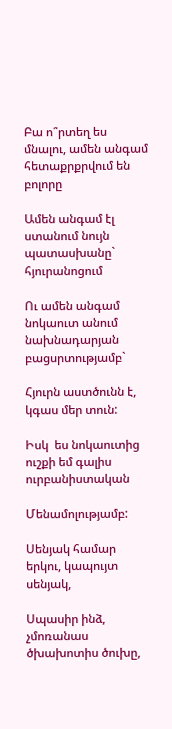Բա ո՞րտեղ ես մնալու, ամեն անգամ հետաքրքրվում են բոլորը

Ամեն անգամ էլ ստանում նույն պատասխանը` հյուրանոցում

Ու ամեն անգամ նոկաուտ անում նախնադարյան բացսրտությամբ`

Հյուրն աստծունն է, կգաս մեր տուն:

Իսկ  ես նոկաուտից ուշքի եմ գալիս ուրբանիստական

Մենամոլությամբ:

Սենյակ համար երկու, կապույտ սենյակ,

Սպասիր ինձ, չմոռանաս ծխախոտիս ծուխը,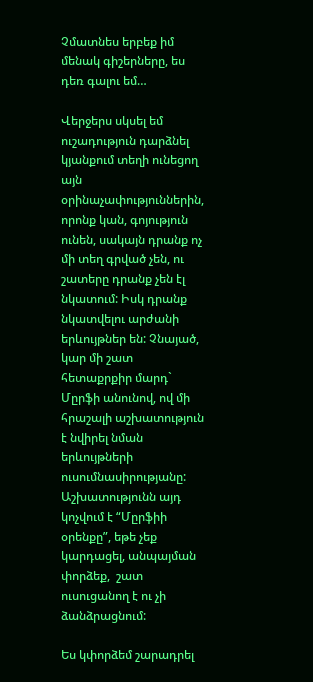Չմատնես երբեք իմ մենակ գիշերները, ես դեռ գալու եմ…

Վերջերս սկսել եմ ուշադություն դարձնել կյանքում տեղի ունեցող այն օրինաչափություններին, որոնք կան, գոյություն ունեն, սակայն դրանք ոչ մի տեղ գրված չեն, ու շատերը դրանք չեն էլ նկատում: Իսկ դրանք նկատվելու արժանի երևույթներ են: Չնայած, կար մի շատ հետաքրքիր մարդ`  Մըրֆի անունով, ով մի հրաշալի աշխատություն է նվիրել նման երևույթների ուսումնասիրությանը: Աշխատությունն այդ կոչվում է “Մըրֆիի օրենքը”, եթե չեք կարդացել, անպայման փորձեք,  շատ ուսուցանող է ու չի ձանձրացնում:

Ես կփորձեմ շարադրել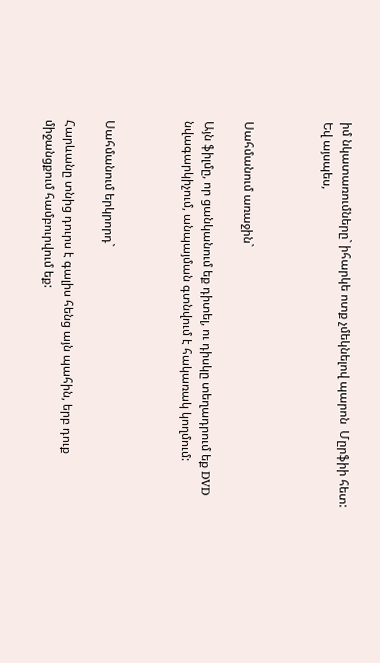իմ նկատառումները` իհարկե ոտք չմեկնելով պարոն  Մըրֆիի հետ: Եվ այսպես,



Սահմանում առաջին`

Այն ֆիլմը, որ ցանկանում եք դիտել, ու դիսկը տեղադրում եք DVD նվագարկիչում, անպայման գտնվում է հակառակ կողմում:



Սահմանում երկրորդ`

Հարևանը տնից դուրս է գալիս հենց այն պահին, երբ դուք միջանցքում համբուրվում եք: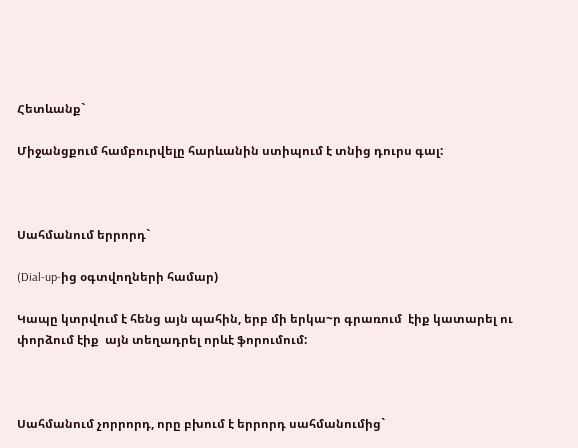Հետևանք`

Միջանցքում համբուրվելը հարևանին ստիպում է տնից դուրս գալ:



Սահմանում երրորդ`

(Dial-up-ից օգտվողների համար)

Կապը կտրվում է հենց այն պահին, երբ մի երկա~ր գրառում  էիք կատարել ու փորձում էիք  այն տեղադրել որևէ ֆորումում:



Սահմանում չորրորդ, որը բխում է երրորդ սահմանումից`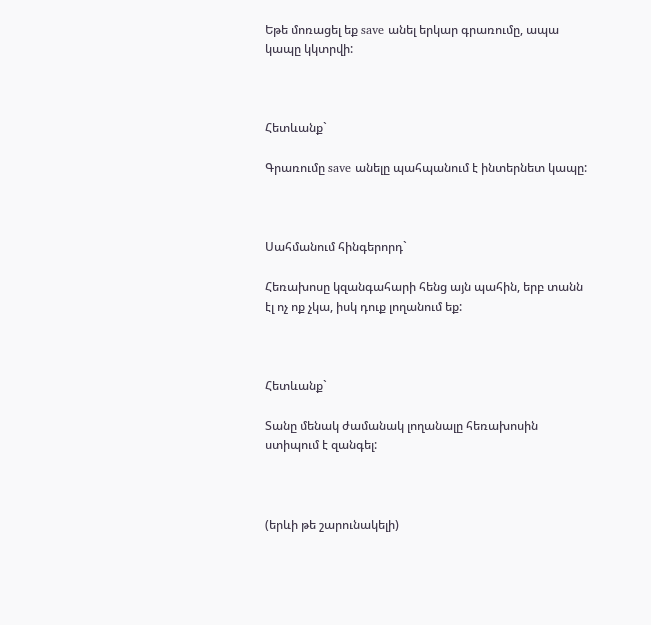Եթե մոռացել եք save անել երկար գրառումը, ապա կապը կկտրվի:



Հետևանք`

Գրառումը save անելը պահպանում է ինտերնետ կապը:



Սահմանում հինգերորդ`

Հեռախոսը կզանգահարի հենց այն պահին, երբ տանն էլ ոչ ոք չկա, իսկ դուք լողանում եք:



Հետևանք`

Տանը մենակ ժամանակ լողանալը հեռախոսին ստիպում է զանգել:



(երևի թե շարունակելի)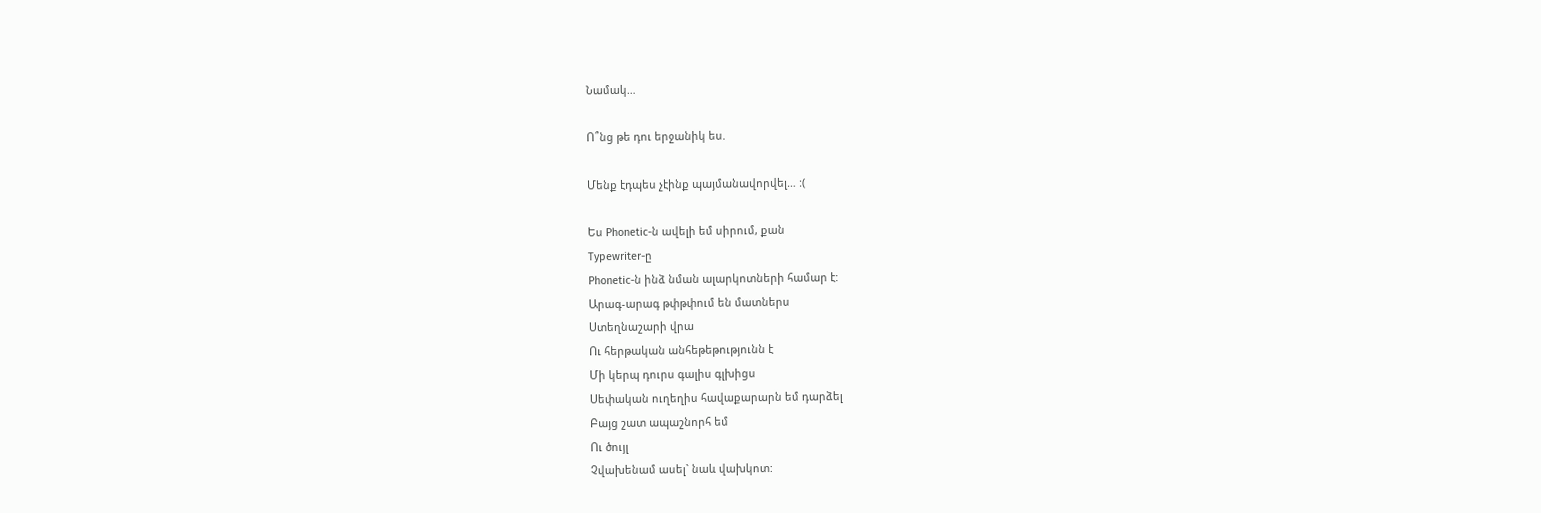Նամակ…

Ո՞նց թե դու երջանիկ ես.

Մենք էդպես չէինք պայմանավորվել… :(

Ես Phonetic-ն ավելի եմ սիրում, քան
Typewriter-ը
Phonetic-ն ինձ նման ալարկոտների համար է:
Արագ-արագ թփթփում են մատներս
Ստեղնաշարի վրա
Ու հերթական անհեթեթությունն է
Մի կերպ դուրս գալիս գլխիցս
Սեփական ուղեղիս հավաքարարն եմ դարձել
Բայց շատ ապաշնորհ եմ
Ու ծույլ
Չվախենամ ասել` նաև վախկոտ: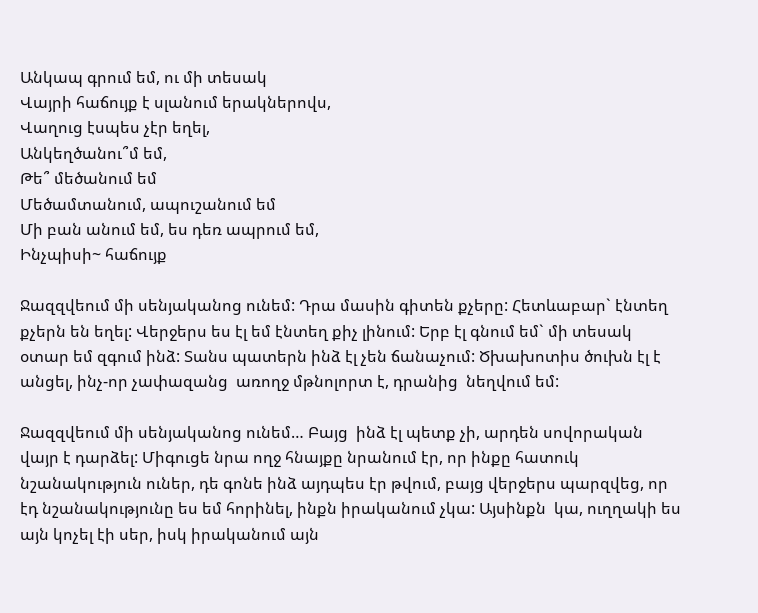Անկապ գրում եմ, ու մի տեսակ
Վայրի հաճույք է սլանում երակներովս,
Վաղուց էսպես չէր եղել,
Անկեղծանու՞մ եմ,
Թե՞ մեծանում եմ
Մեծամտանում, ապուշանում եմ
Մի բան անում եմ, ես դեռ ապրում եմ,
Ինչպիսի~ հաճույք

Ջազզվեում մի սենյականոց ունեմ: Դրա մասին գիտեն քչերը: Հետևաբար` էնտեղ քչերն են եղել: Վերջերս ես էլ եմ էնտեղ քիչ լինում: Երբ էլ գնում եմ` մի տեսակ օտար եմ զգում ինձ: Տանս պատերն ինձ էլ չեն ճանաչում: Ծխախոտիս ծուխն էլ է  անցել, ինչ-որ չափազանց  առողջ մթնոլորտ է, դրանից  նեղվում եմ:

Ջազզվեում մի սենյականոց ունեմ… Բայց  ինձ էլ պետք չի, արդեն սովորական վայր է դարձել: Միգուցե նրա ողջ հնայքը նրանում էր, որ ինքը հատուկ նշանակություն ուներ, դե գոնե ինձ այդպես էր թվում, բայց վերջերս պարզվեց, որ էդ նշանակությունը ես եմ հորինել, ինքն իրականում չկա: Այսինքն  կա, ուղղակի ես այն կոչել էի սեր, իսկ իրականում այն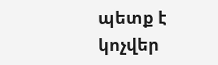պետք է կոչվեր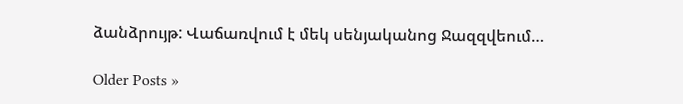ձանձրույթ: Վաճառվում է մեկ սենյականոց Ջազզվեում…

Older Posts »